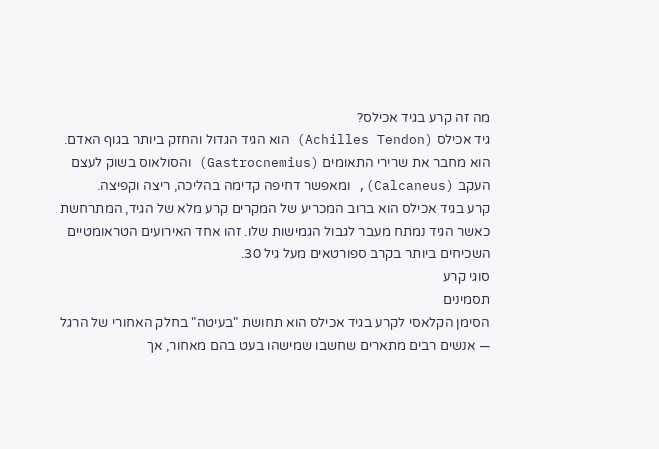מה זה קרע בגיד אכילס?
גיד אכילס (Achilles Tendon) הוא הגיד הגדול והחזק ביותר בגוף האדם. הוא מחבר את שרירי התאומים (Gastrocnemius) והסולאוס בשוק לעצם העקב (Calcaneus), ומאפשר דחיפה קדימה בהליכה, ריצה וקפיצה.
קרע בגיד אכילס הוא ברוב המכריע של המקרים קרע מלא של הגיד, המתרחשת כאשר הגיד נמתח מעבר לגבול הגמישות שלו. זהו אחד האירועים הטראומטיים השכיחים ביותר בקרב ספורטאים מעל גיל 30.
סוגי קרע
תסמינים
הסימן הקלאסי לקרע בגיד אכילס הוא תחושת "בעיטה" בחלק האחורי של הרגל — אנשים רבים מתארים שחשבו שמישהו בעט בהם מאחור, אך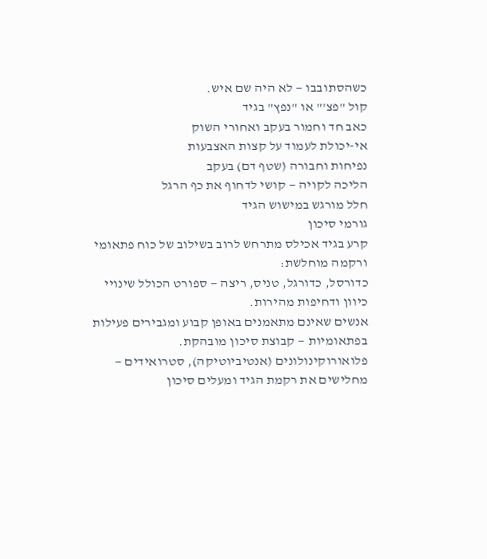כשהסתובבו — לא היה שם איש.
קול "פצ'" או "נפץ" בגיד
כאב חד וחמור בעקב ואחורי השוק
אי-יכולת לעמוד על קצות האצבעות
נפיחות וחבורה (שטף דם) בעקב
הליכה לקויה — קושי לדחוף את כף הרגל
חלל מורגש במישוש הגיד
גורמי סיכון
קרע בגיד אכילס מתרחש לרוב בשילוב של כוח פתאומי ורקמה מוחלשת:
כדורסל, כדורגל, טניס, ריצה — ספורט הכולל שינויי כיוון ודחיפות מהירות.
אנשים שאינם מתאמנים באופן קבוע ומגבירים פעילות בפתאומיות — קבוצת סיכון מובהקת.
פלואורוקינולונים (אנטיביוטיקה), סטרואידים — מחלישים את רקמת הגיד ומעלים סיכון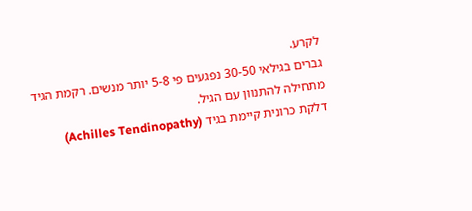לקרע.
גברים בגילאי 30-50 נפגעים פי 5-8 יותר מנשים. רקמת הגיד מתחילה להתנוון עם הגיל.
דלקת כרונית קיימת בגיד (Achilles Tendinopathy)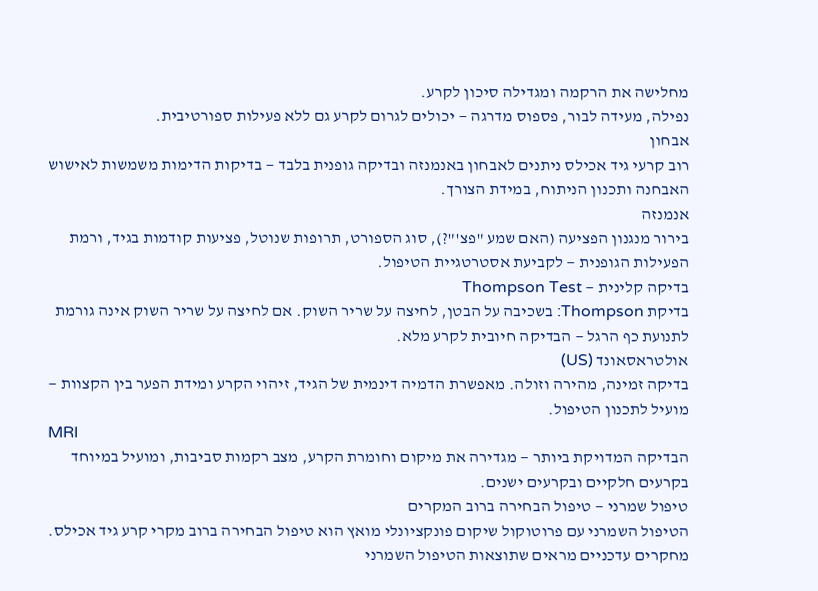מחלישה את הרקמה ומגדילה סיכון לקרע.
נפילה, מעידה לבור, פספוס מדרגה — יכולים לגרום לקרע גם ללא פעילות ספורטיבית.
אבחון
רוב קרעי גיד אכילס ניתנים לאבחון באנמנזה ובדיקה גופנית בלבד — בדיקות הדימות משמשות לאישוש האבחנה ותכנון הניתוח, במידת הצורך.
אנמנזה
בירור מנגנון הפציעה (האם שמע "פצ'"?), סוג הספורט, תרופות שנוטל, פציעות קודמות בגיד, ורמת הפעילות הגופנית — לקביעת אסטרטגיית הטיפול.
בדיקה קלינית — Thompson Test
בדיקת Thompson: בשכיבה על הבטן, לחיצה על שריר השוק. אם לחיצה על שריר השוק אינה גורמת לתנועת כף הרגל — הבדיקה חיובית לקרע מלא.
אולטראסאונד (US)
בדיקה זמינה, מהירה וזולה. מאפשרת הדמיה דינמית של הגיד, זיהוי הקרע ומידת הפער בין הקצוות — מועיל לתכנון הטיפול.
MRI
הבדיקה המדויקת ביותר — מגדירה את מיקום וחומרת הקרע, מצב רקמות סביבות, ומועיל במיוחד בקרעים חלקיים ובקרעים ישנים.
טיפול שמרני — טיפול הבחירה ברוב המקרים
הטיפול השמרני עם פרוטוקול שיקום פונקציונלי מואץ הוא טיפול הבחירה ברוב מקרי קרע גיד אכילס. מחקרים עדכניים מראים שתוצאות הטיפול השמרני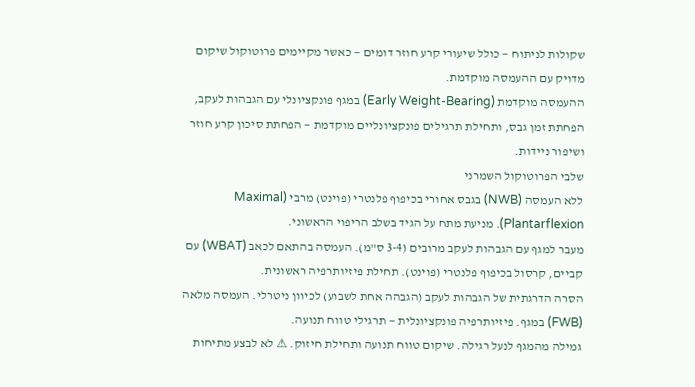שקולות לניתוח — כולל שיעורי קרע חוזר דומים — כאשר מקיימים פרוטוקול שיקום מדויק עם ההעמסה מוקדמת.
ההעמסה מוקדמת (Early Weight-Bearing) במגף פונקציונלי עם הגבהות לעקב, הפחתת זמן גבס, ותחילת תרגילים פונקציונליים מוקדמת — הפחתת סיכון קרע חוזר ושיפור ניידות.
שלבי הפרוטוקול השמרני
ללא העמסה (NWB) בגבס אחורי בכיפוף פלנטרי (פוינט) מרבי (Maximal Plantarflexion). מניעת מתח על הגיד בשלב הריפוי הראשוני.
מעבר למגף עם הגבהות לעקב מרובים (3-4 ס"מ). העמסה בהתאם לכאב (WBAT) עם קביים, קרסול בכיפוף פלנטרי (פוינט). תחילת פיזיותרפיה ראשונית.
הסרה הדרגתית של הגבהות לעקב (הגבהה אחת לשבוע) לכיוון ניטרלי. העמסה מלאה (FWB) במגף. פיזיותרפיה פונקציונלית — תרגילי טווח תנועה.
גמילה מהמגף לנעל רגילה. שיקום טווח תנועה ותחילת חיזוק. ⚠ לא לבצע מתיחות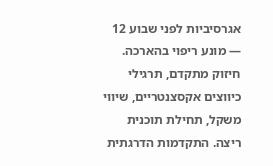אגרסיביות לפני שבוע 12 — מונע ריפוי בהארכה.
חיזוק מתקדם, תרגילי כיווצים אקסצנטריים, שיווי משקל, תחילת תוכנית ריצה. התקדמות הדרגתית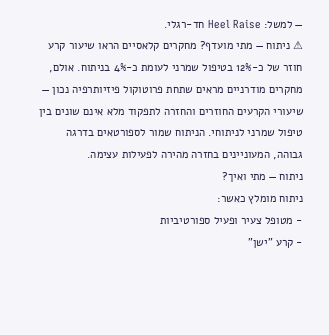— למשל: Heel Raise חד-רגלי.
⚠ ניתוח — מתי מועדף? מחקרים קלאסיים הראו שיעור קרע חוזר של כ-12% בטיפול שמרני לעומת כ-4% בניתוח. אולם, מחקרים מודרניים מראים שתחת פרוטוקול פיזיותרפיה נכון — שיעורי הקרעים החוזרים והחזרה לתפקוד מלא אינם שונים בין טיפול שמרני לניתוחי. הניתוח שמור לספורטאים בדרגה גבוהה, המעוניינים בחזרה מהירה לפעילות עצימה.
ניתוח — מתי ואיך?
ניתוח מומלץ כאשר:
- מטופל צעיר ופעיל ספורטיביות
- קרע "ישן"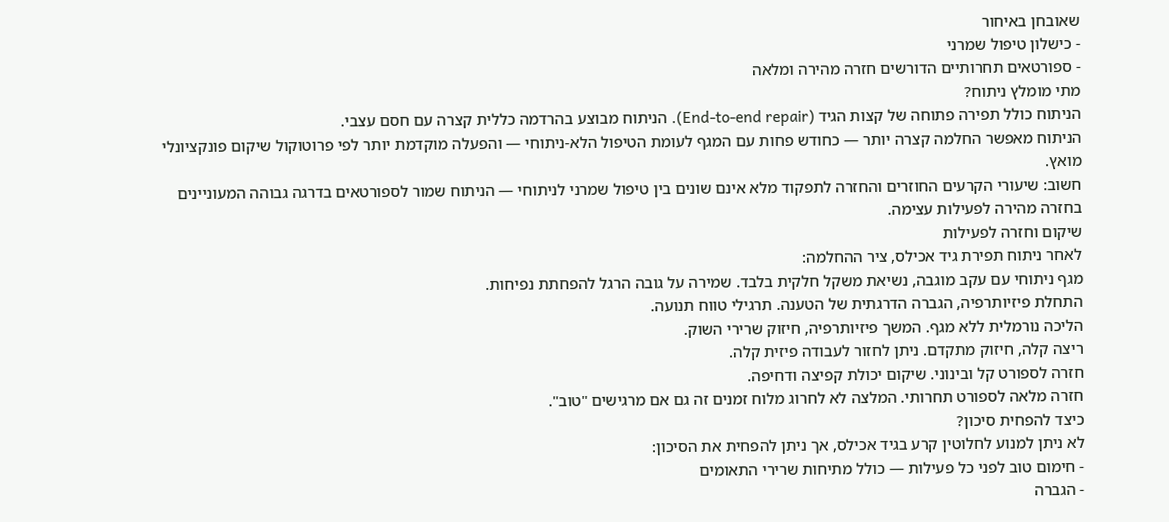שאובחן באיחור
- כישלון טיפול שמרני
- ספורטאים תחרותיים הדורשים חזרה מהירה ומלאה
מתי מומלץ ניתוח?
הניתוח כולל תפירה פתוחה של קצות הגיד (End-to-end repair). הניתוח מבוצע בהרדמה כללית קצרה עם חסם עצבי.
הניתוח מאפשר החלמה קצרה יותר — כחודש פחות עם המגף לעומת הטיפול הלא-ניתוחי — והפעלה מוקדמת יותר לפי פרוטוקול שיקום פונקציונלי מואץ.
חשוב: שיעורי הקרעים החוזרים והחזרה לתפקוד מלא אינם שונים בין טיפול שמרני לניתוחי — הניתוח שמור לספורטאים בדרגה גבוהה המעוניינים בחזרה מהירה לפעילות עצימה.
שיקום וחזרה לפעילות
לאחר ניתוח תפירת גיד אכילס, ציר ההחלמה:
מגף ניתוחי עם עקב מוגבה, נשיאת משקל חלקית בלבד. שמירה על גובה הרגל להפחתת נפיחות.
התחלת פיזיותרפיה, הגברה הדרגתית של הטענה. תרגילי טווח תנועה.
הליכה נורמלית ללא מגף. המשך פיזיותרפיה, חיזוק שרירי השוק.
ריצה קלה, חיזוק מתקדם. ניתן לחזור לעבודה פיזית קלה.
חזרה לספורט קל ובינוני. שיקום יכולת קפיצה ודחיפה.
חזרה מלאה לספורט תחרותי. המלצה לא לחרוג מלוח זמנים זה גם אם מרגישים "טוב".
כיצד להפחית סיכון?
לא ניתן למנוע לחלוטין קרע בגיד אכילס, אך ניתן להפחית את הסיכון:
- חימום טוב לפני כל פעילות — כולל מתיחות שרירי התאומים
- הגברה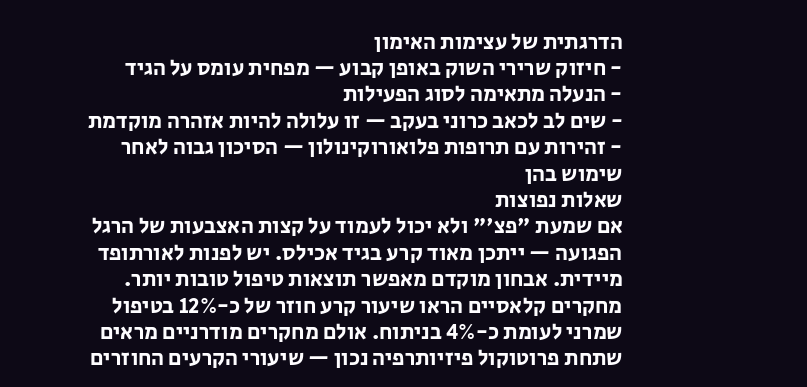הדרגתית של עצימות האימון
- חיזוק שרירי השוק באופן קבוע — מפחית עומס על הגיד
- הנעלה מתאימה לסוג הפעילות
- שים לב לכאב כרוני בעקב — זו עלולה להיות אזהרה מוקדמת
- זהירות עם תרופות פלואורוקינולון — הסיכון גבוה לאחר שימוש בהן
שאלות נפוצות
אם שמעת "פצ'" ולא יכול לעמוד על קצות האצבעות של הרגל הפגועה — ייתכן מאוד קרע בגיד אכילס. יש לפנות לאורתופד מיידית. אבחון מוקדם מאפשר תוצאות טיפול טובות יותר.
מחקרים קלאסיים הראו שיעור קרע חוזר של כ-12% בטיפול שמרני לעומת כ-4% בניתוח. אולם מחקרים מודרניים מראים שתחת פרוטוקול פיזיותרפיה נכון — שיעורי הקרעים החוזרים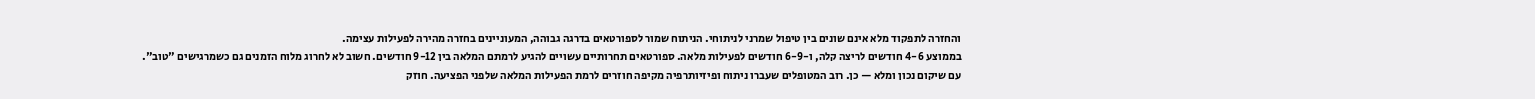והחזרה לתפקוד מלא אינם שונים בין טיפול שמרני לניתוחי. הניתוח שמור לספורטאים בדרגה גבוהה, המעוניינים בחזרה מהירה לפעילות עצימה.
בממוצע 4-6 חודשים לריצה קלה, ו-6-9 חודשים לפעילות מלאה. ספורטאים תחרותיים עשויים להגיע לרמתם המלאה בין 9-12 חודשים. חשוב לא לחרוג מלוח הזמנים גם כשמרגישים "טוב".
עם שיקום נכון ומלא — כן. רוב המטופלים שעברו ניתוח ופיזיותרפיה מקיפה חוזרים לרמת הפעילות המלאה שלפני הפציעה. חוזק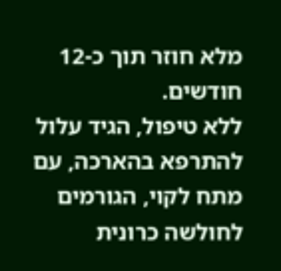מלא חוזר תוך כ-12 חודשים.
ללא טיפול, הגיד עלול להתרפא בהארכה, עם מתח לקוי, הגורמים לחולשה כרונית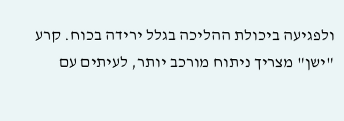ולפגיעה ביכולת ההליכה בגלל ירידה בכוח. קרע "ישן" מצריך ניתוח מורכב יותר, לעיתים עם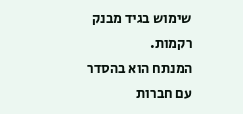שימוש בגיד מבנק רקמות.
המנתח הוא בהסדר עם חברות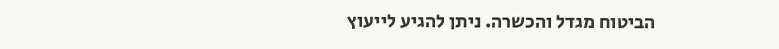הביטוח מגדל והכשרה. ניתן להגיע לייעוץ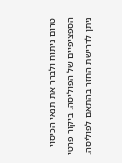טרום ניתוח ולברר את תנאי הכיסוי הספציפיים של הפוליסה. ביקור פרטי ניתן לדרישת החזר בהתאם לפוליסה.